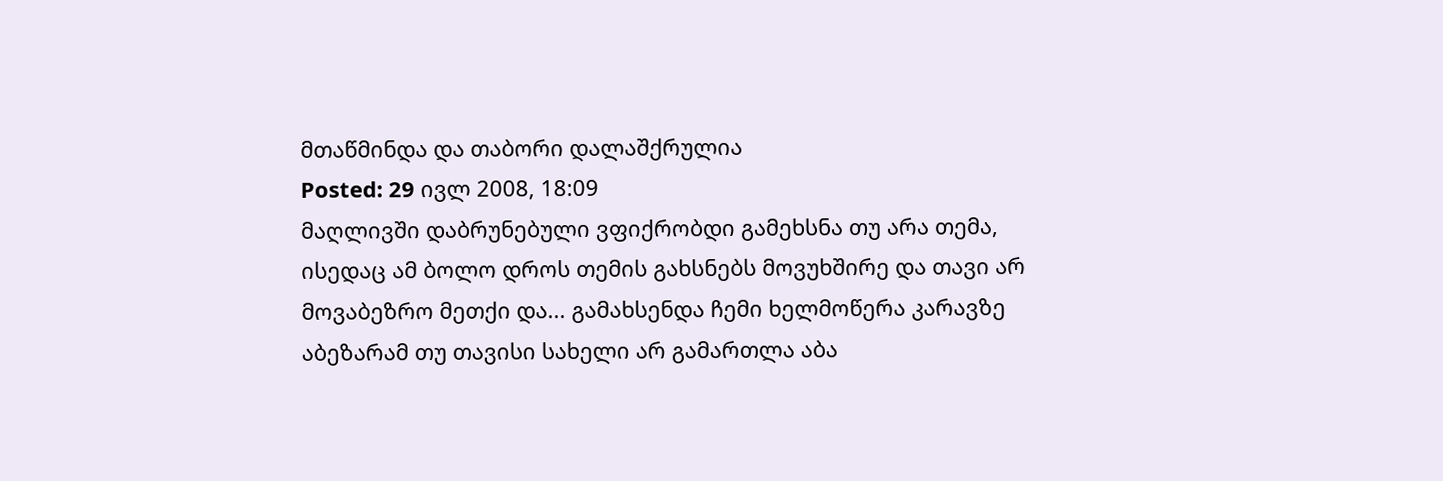მთაწმინდა და თაბორი დალაშქრულია
Posted: 29 ივლ 2008, 18:09
მაღლივში დაბრუნებული ვფიქრობდი გამეხსნა თუ არა თემა, ისედაც ამ ბოლო დროს თემის გახსნებს მოვუხშირე და თავი არ მოვაბეზრო მეთქი და... გამახსენდა ჩემი ხელმოწერა კარავზე
აბეზარამ თუ თავისი სახელი არ გამართლა აბა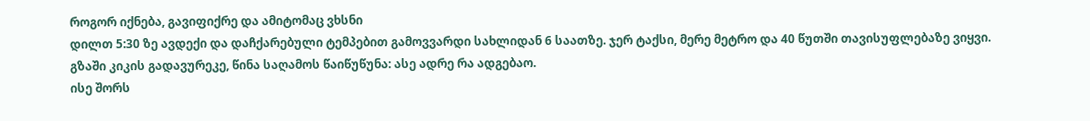როგორ იქნება, გავიფიქრე და ამიტომაც ვხსნი
დილთ 5:30 ზე ავდექი და დაჩქარებული ტემპებით გამოვვარდი სახლიდან 6 საათზე. ჯერ ტაქსი, მერე მეტრო და 40 წუთში თავისუფლებაზე ვიყვი.
გზაში კიკის გადავურეკე, წინა საღამოს წაიწუწუნა: ასე ადრე რა ადგებაო.
ისე შორს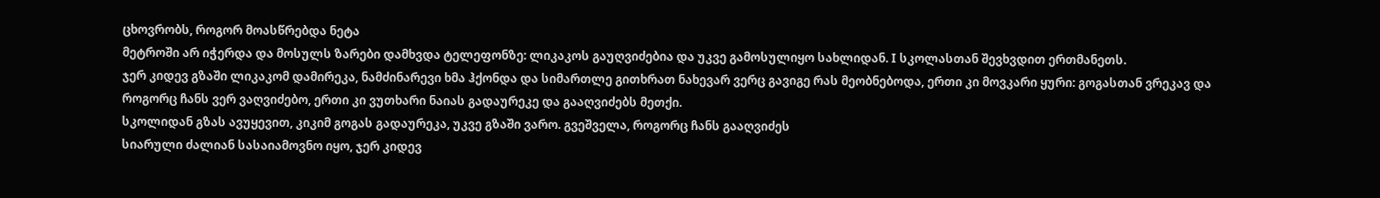ცხოვრობს, როგორ მოასწრებდა ნეტა
მეტროში არ იჭერდა და მოსულს ზარები დამხვდა ტელეფონზე: ლიკაკოს გაუღვიძებია და უკვე გამოსულიყო სახლიდან. I სკოლასთან შევხვდით ერთმანეთს.
ჯერ კიდევ გზაში ლიკაკომ დამირეკა, ნამძინარევი ხმა ჰქონდა და სიმართლე გითხრათ ნახევარ ვერც გავიგე რას მეობნებოდა, ერთი კი მოვკარი ყური: გოგასთან ვრეკავ და როგორც ჩანს ვერ ვაღვიძებო, ერთი კი ვუთხარი ნაიას გადაურეკე და გააღვიძებს მეთქი.
სკოლიდან გზას ავუყევით, კიკიმ გოგას გადაურეკა, უკვე გზაში ვარო. გვეშველა, როგორც ჩანს გააღვიძეს
სიარული ძალიან სასაიამოვნო იყო, ჯერ კიდევ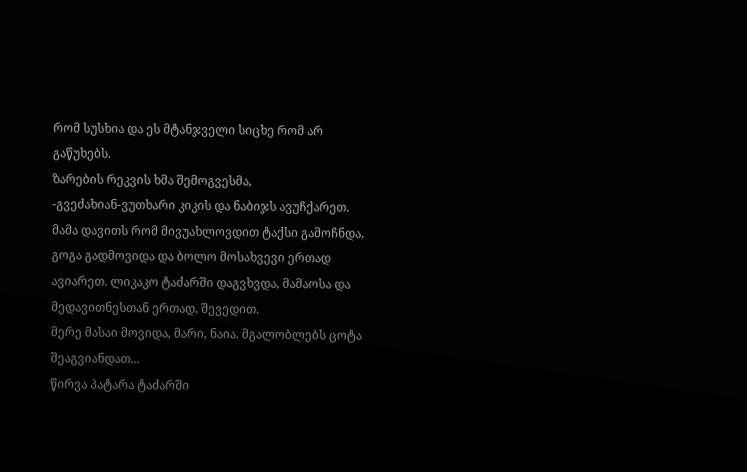რომ სუსხია და ეს მტანჯველი სიცხე რომ არ გაწუხებს.
ზარების რეკვის ხმა შემოგვესმა,
-გვეძახიან-ვუთხარი კიკის და ნაბიჯს ავუჩქარეთ.
მამა დავითს რომ მივუახლოვდით ტაქსი გამოჩნდა, გოგა გადმოვიდა და ბოლო მოსახვევი ერთად ავიარეთ. ლიკაკო ტაძარში დაგვხვდა, მამაოსა და მედავითნესთან ერთად, შევედით.
მერე მასაი მოვიდა, მარი, ნაია. მგალობლებს ცოტა შეაგვიანდათ...
წირვა პატარა ტაძარში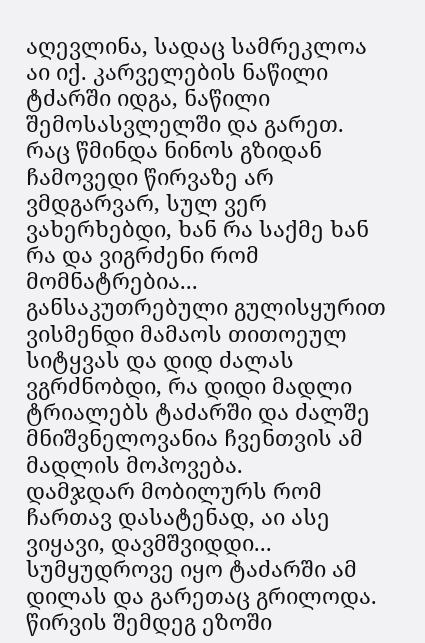აღევლინა, სადაც სამრეკლოა აი იქ. კარველების ნაწილი ტძარში იდგა, ნაწილი შემოსასვლელში და გარეთ.
რაც წმინდა ნინოს გზიდან ჩამოვედი წირვაზე არ ვმდგარვარ, სულ ვერ ვახერხებდი, ხან რა საქმე ხან რა და ვიგრძენი რომ მომნატრებია...
განსაკუთრებული გულისყურით ვისმენდი მამაოს თითოეულ სიტყვას და დიდ ძალას ვგრძნობდი, რა დიდი მადლი ტრიალებს ტაძარში და ძალშე მნიშვნელოვანია ჩვენთვის ამ მადლის მოპოვება.
დამჯდარ მობილურს რომ ჩართავ დასატენად, აი ასე ვიყავი, დავმშვიდდი...
სუმყუდროვე იყო ტაძარში ამ დილას და გარეთაც გრილოდა.
წირვის შემდეგ ეზოში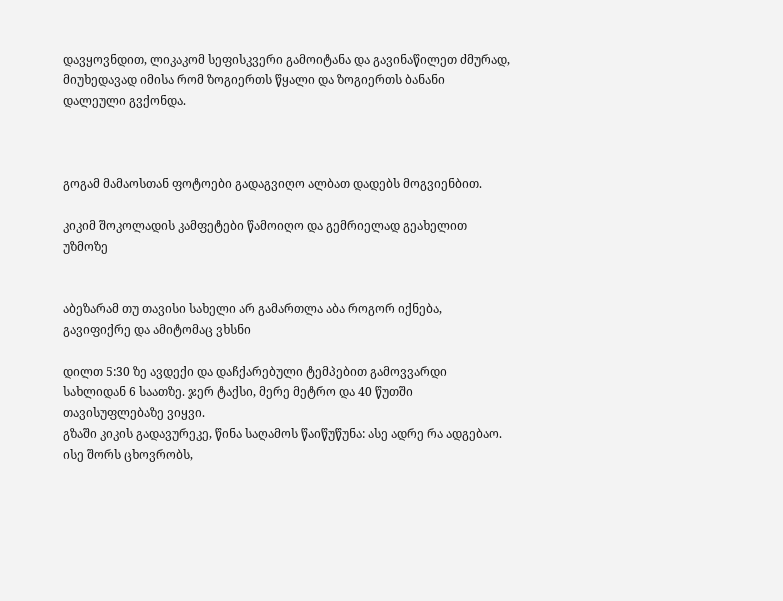დავყოვნდით, ლიკაკომ სეფისკვერი გამოიტანა და გავინაწილეთ ძმურად, მიუხედავად იმისა რომ ზოგიერთს წყალი და ზოგიერთს ბანანი
დალეული გვქონდა.



გოგამ მამაოსთან ფოტოები გადაგვიღო ალბათ დადებს მოგვიენბით.

კიკიმ შოკოლადის კამფეტები წამოიღო და გემრიელად გეახელით უზმოზე


აბეზარამ თუ თავისი სახელი არ გამართლა აბა როგორ იქნება, გავიფიქრე და ამიტომაც ვხსნი

დილთ 5:30 ზე ავდექი და დაჩქარებული ტემპებით გამოვვარდი სახლიდან 6 საათზე. ჯერ ტაქსი, მერე მეტრო და 40 წუთში თავისუფლებაზე ვიყვი.
გზაში კიკის გადავურეკე, წინა საღამოს წაიწუწუნა: ასე ადრე რა ადგებაო.
ისე შორს ცხოვრობს,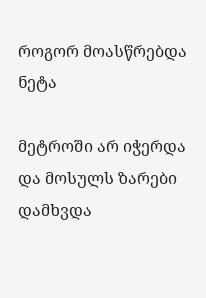როგორ მოასწრებდა ნეტა

მეტროში არ იჭერდა და მოსულს ზარები დამხვდა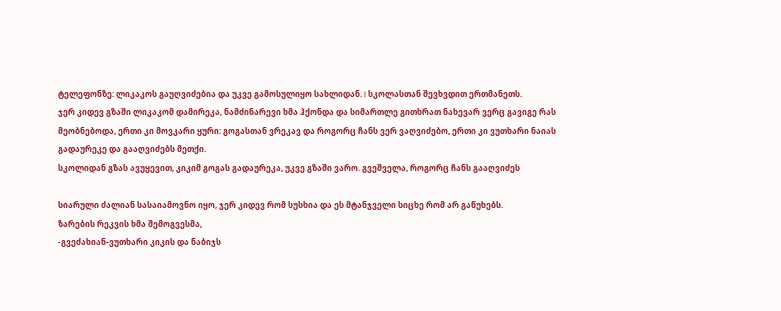ტელეფონზე: ლიკაკოს გაუღვიძებია და უკვე გამოსულიყო სახლიდან. I სკოლასთან შევხვდით ერთმანეთს.
ჯერ კიდევ გზაში ლიკაკომ დამირეკა, ნამძინარევი ხმა ჰქონდა და სიმართლე გითხრათ ნახევარ ვერც გავიგე რას მეობნებოდა, ერთი კი მოვკარი ყური: გოგასთან ვრეკავ და როგორც ჩანს ვერ ვაღვიძებო, ერთი კი ვუთხარი ნაიას გადაურეკე და გააღვიძებს მეთქი.
სკოლიდან გზას ავუყევით, კიკიმ გოგას გადაურეკა, უკვე გზაში ვარო. გვეშველა, როგორც ჩანს გააღვიძეს

სიარული ძალიან სასაიამოვნო იყო, ჯერ კიდევ რომ სუსხია და ეს მტანჯველი სიცხე რომ არ გაწუხებს.
ზარების რეკვის ხმა შემოგვესმა,
-გვეძახიან-ვუთხარი კიკის და ნაბიჯს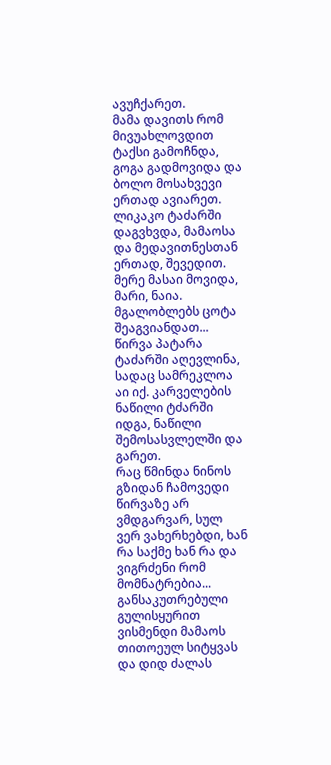ავუჩქარეთ.
მამა დავითს რომ მივუახლოვდით ტაქსი გამოჩნდა, გოგა გადმოვიდა და ბოლო მოსახვევი ერთად ავიარეთ. ლიკაკო ტაძარში დაგვხვდა, მამაოსა და მედავითნესთან ერთად, შევედით.
მერე მასაი მოვიდა, მარი, ნაია. მგალობლებს ცოტა შეაგვიანდათ...
წირვა პატარა ტაძარში აღევლინა, სადაც სამრეკლოა აი იქ. კარველების ნაწილი ტძარში იდგა, ნაწილი შემოსასვლელში და გარეთ.
რაც წმინდა ნინოს გზიდან ჩამოვედი წირვაზე არ ვმდგარვარ, სულ ვერ ვახერხებდი, ხან რა საქმე ხან რა და ვიგრძენი რომ მომნატრებია...
განსაკუთრებული გულისყურით ვისმენდი მამაოს თითოეულ სიტყვას და დიდ ძალას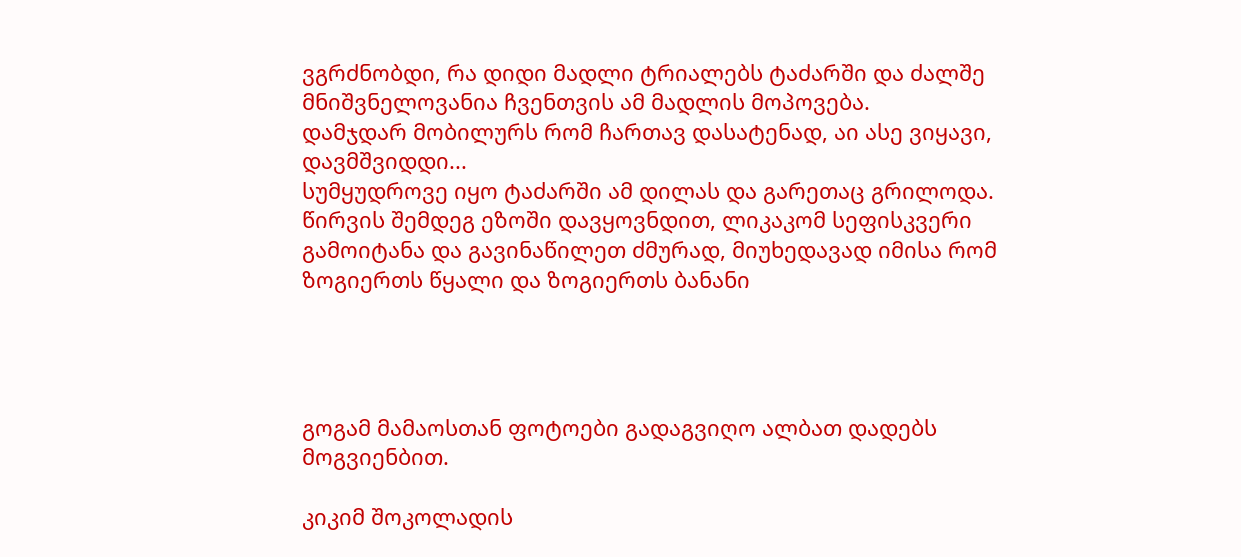ვგრძნობდი, რა დიდი მადლი ტრიალებს ტაძარში და ძალშე მნიშვნელოვანია ჩვენთვის ამ მადლის მოპოვება.
დამჯდარ მობილურს რომ ჩართავ დასატენად, აი ასე ვიყავი, დავმშვიდდი...
სუმყუდროვე იყო ტაძარში ამ დილას და გარეთაც გრილოდა.
წირვის შემდეგ ეზოში დავყოვნდით, ლიკაკომ სეფისკვერი გამოიტანა და გავინაწილეთ ძმურად, მიუხედავად იმისა რომ ზოგიერთს წყალი და ზოგიერთს ბანანი




გოგამ მამაოსთან ფოტოები გადაგვიღო ალბათ დადებს მოგვიენბით.

კიკიმ შოკოლადის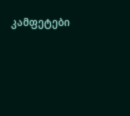კამფეტები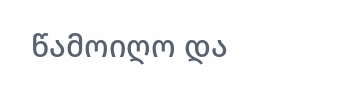წამოიღო და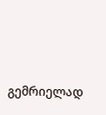გემრიელად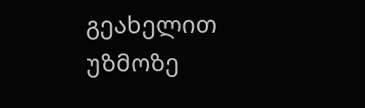გეახელით უზმოზე